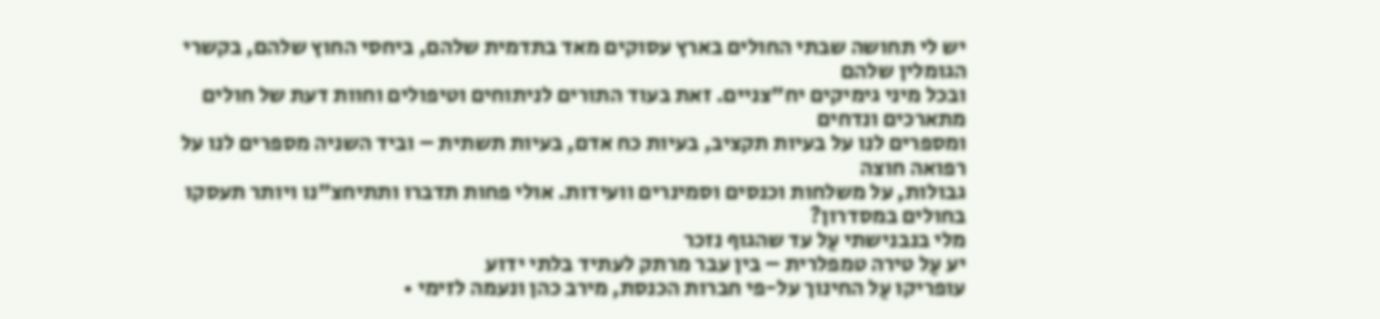יש לי תחושה שבתי החולים בארץ עסוקים מאד בתדמית שלהם, ביחסי החוץ שלהם, בקשרי הגומלין שלהם
ובכל מיני גימיקים יח"צניים. זאת בעוד התורים לניתוחים וטיפולים וחוות דעת של חולים מתארכים ונדחים
ומספרים לנו על בעיות תקציב, בעיות כח אדם, בעיות תשתית – וביד השניה מספרים לנו על רפואה חוצה
גבולות, על משלחות וכנסים וסמינרים וועידות. אולי פחות תדברו ותתיחצ"נו ויותר תעסקו בחולים במסדרון?
מלי בנבנישתי עַל עד שהגוף נזכר
יע עַל טירה טמפלרית – בין עבר מרתק לעתיד בלתי ידוע
עופריקו עַל החינוך על-פי חברות הכנסת, מירב כהן ונעמה לזימי •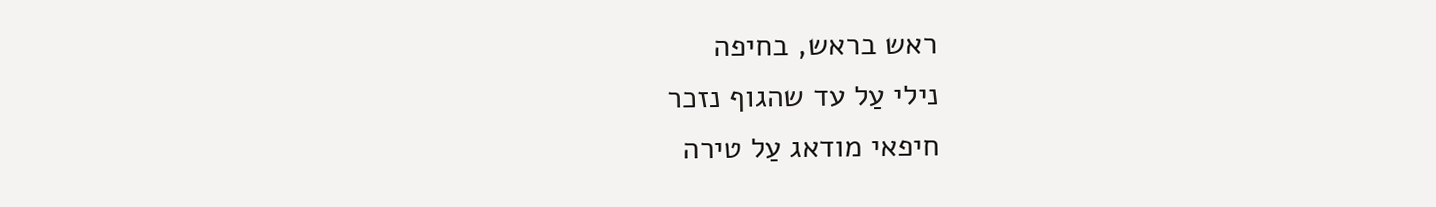ראש בראש, בחיפה
נילי עַל עד שהגוף נזכר
חיפאי מודאג עַל טירה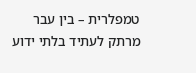טמפלרית – בין עבר מרתק לעתיד בלתי ידוע